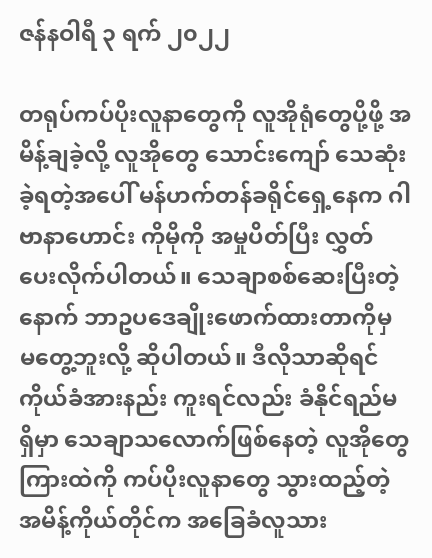ဇန်နဝါရီ ၃ ရက် ၂၀၂၂

တရုပ်ကပ်ပိုးလူနာတွေကို လူအိုရုံတွေပို့ဖို့ အမိန့်ချခဲ့လို့ လူအိုတွေ သောင်းကျော် သေဆုံးခဲ့ရတဲ့အပေါ် မန်ဟက်တန်ခရိုင်ရှေ့နေက ဂါဗာနာဟောင်း ကိုမိုကို အမှုပိတ်ပြီး လွှတ်ပေးလိုက်ပါတယ်။ သေချာစစ်ဆေးပြီးတဲ့နောက် ဘာဥပဒေချိုးဖောက်ထားတာကိုမှ မတွေ့ဘူးလို့ ဆိုပါတယ်။ ဒီလိုသာဆိုရင် ကိုယ်ခံအားနည်း ကူးရင်လည်း ခံနိုင်ရည်မရှိမှာ သေချာသလောက်ဖြစ်နေတဲ့ လူအိုတွေကြားထဲကို ကပ်ပိုးလူနာတွေ သွားထည့်တဲ့ အမိန့်ကိုယ်တိုင်က အခြေခံလူသား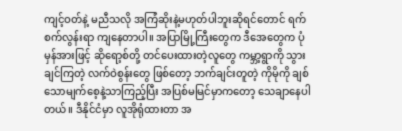ကျင့်ဝတ်နဲ့ မညီသလို အကြံဆိုးနဲ့မဟုတ်ပါဘူးဆိုရင်တောင် ရက်စက်လွန်းရာ ကျနေတာပါ။ အပြာမြို့ကြီးတွေက ဒီအေတွေက ပုံမှန်အားဖြင့် ဆိုရော့စ်တို့ တင်ပေးထားတဲ့လူတွေ ကမ္ဘာ့ရွာကို သွားချင်ကြတဲ့ လက်ဝဲစွန်းတွေ ဖြစ်တော့ ဘက်ချင်းတူတဲ့ ကိုမိုကို ချစ်သောမျက်စေ့နဲ့သာကြည့်ပြီး အပြစ်မမြင်မှာကတော့ သေချာနေပါတယ်။ ဒီနိုင်ငံမှာ လူအိုရုံထားတာ အ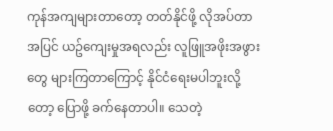ကုန်အကျများတာတော့ တတ်နိုင်ဖို့ လိုအပ်တာအပြင် ယဥ်ကျေးမှုအရလည်း လူဖြူအဖိုးအဖွားတွေ များကြတာကြောင့် နိုင်ငံရေးမပါဘူးလို့တော့ ပြောဖို့ ခက်နေတာပါ။ သေတဲ့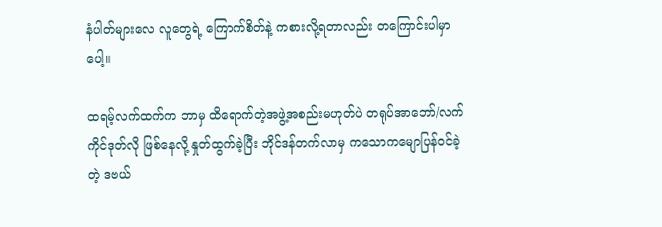နံပါတ်များလေ လူတွေရဲ့ ကြောက်စိတ်နဲ့ ကစားလို့ရတာလည်း တကြောင်းပါမှာပေါ့။

ထရမ့်လက်ထက်က ဘာမှ ထိရောက်တဲ့အဖွဲ့အစည်းမဟုတ်ပဲ တရုပ်အာဘော်/လက်ကိုင်ဒုတ်လို ဖြစ်နေလို့ နှုတ်ထွက်ခဲ့ပြီး ဘိုင်ဒန်တက်လာမှ ကသောကမျောပြန်ဝင်ခဲ့တဲ့ ဒဗယ်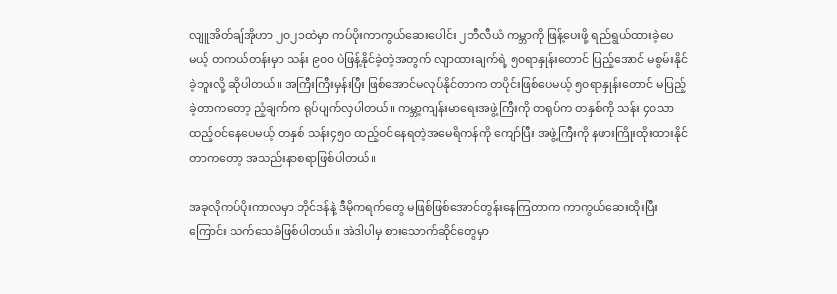လျူအိတ်ချ်အိုဟာ ၂၀၂၁ထဲမှာ ကပ်ပိုးကာကွယ်ဆေးပေါင်း ၂ဘီလီယံ ကမ္ဘာကို ဖြန့်ပေးဖို့ ရည်ရွယ်ထားခဲ့ပေမယ့် တကယ်တန်းမှာ သန်း ၉၀၀ ပဲဖြန့်နိုင်ခဲ့တဲ့အတွက် လျာထားချက်ရဲ့ ၅၀ရာနှုန်းတောင် ပြည့်အောင် မစွမ်းနိုင်ခဲ့ဘူးလို့ ဆိုပါတယ်။ အကြီးကြီးမှန်းပြီး ဖြစ်အောင်မလုပ်နိုင်တာက တပိုင်းဖြစ်ပေမယ့် ၅၀ရာနှုန်းတောင် မပြည့်ခဲ့တာကတော့ ညံ့ချက်က ရုပ်ပျက်လှပါတယ်။ ကမ္ဘာ့ကျန်းမာရေးအဖွဲ့ကြီးကို တရုပ်က တနှစ်ကို သန်း ၄၀သာထည့်ဝင်နေပေမယ့် တနှစ် သန်း၄၅၀ ထည့်ဝင်နေရတဲ့အမေရိကန်ကို ကျော်ပြီး အဖွဲ့ကြီးကို နဖားကြိုးထိုးထားနိုင်တာကတော့ အသည်းနာစရာဖြစ်ပါတယ်။

အခုလိုကပ်ပိုးကာလမှာ ဘိုင်ဒန်နဲ့ ဒီမိုကရက်တွေ မဖြစ်ဖြစ်အောင်တွန်းနေကြတာက ကာကွယ်ဆေးထိုးပြီးကြောင်း သက်သေခံဖြစ်ပါတယ်။ အဲဒါပါမှ စားသောက်ဆိုင်တွေမှာ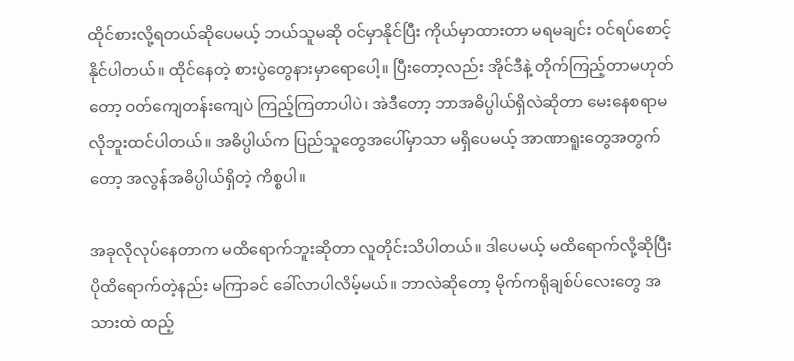ထိုင်စားလို့ရတယ်ဆိုပေမယ့် ဘယ်သူမဆို ဝင်မှာနိုင်ပြီး ကိုယ်မှာထားတာ မရမချင်း ဝင်ရပ်စောင့်နိုင်ပါတယ်။ ထိုင်နေတဲ့ စားပွဲတွေနားမှာရောပေါ့။ ပြီးတော့လည်း အိုင်ဒီနဲ့ တိုက်ကြည့်တာမဟုတ်တော့ ဝတ်ကျေတန်းကျေပဲ ကြည့်ကြတာပါပဲ၊ အဲဒီတော့ ဘာအဓိပ္ပါယ်ရှိလဲဆိုတာ မေးနေစရာမလိုဘူးထင်ပါတယ်။ အဓိပ္ပါယ်က ပြည်သူတွေအပေါ်မှာသာ မရှိပေမယ့် အာဏာရူးတွေအတွက်တော့ အလွန်အဓိပ္ပါယ်ရှိတဲ့ ကိစ္စပါ။

အခုလိုလုပ်နေတာက မထိရောက်ဘူးဆိုတာ လူတိုင်းသိပါတယ်။ ဒါပေမယ့် မထိရောက်လို့ဆိုပြီး ပိုထိရောက်တဲ့နည်း မကြာခင် ခေါ်လာပါလိမ့်မယ်။ ဘာလဲဆိုတော့ မိုက်ကရိုချစ်ပ်လေးတွေ အသားထဲ ထည့်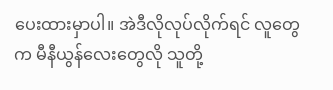ပေးထားမှာပါ။ အဲဒီလိုလုပ်လိုက်ရင် လူတွေက မီနီယွန်လေးတွေလို သူတို့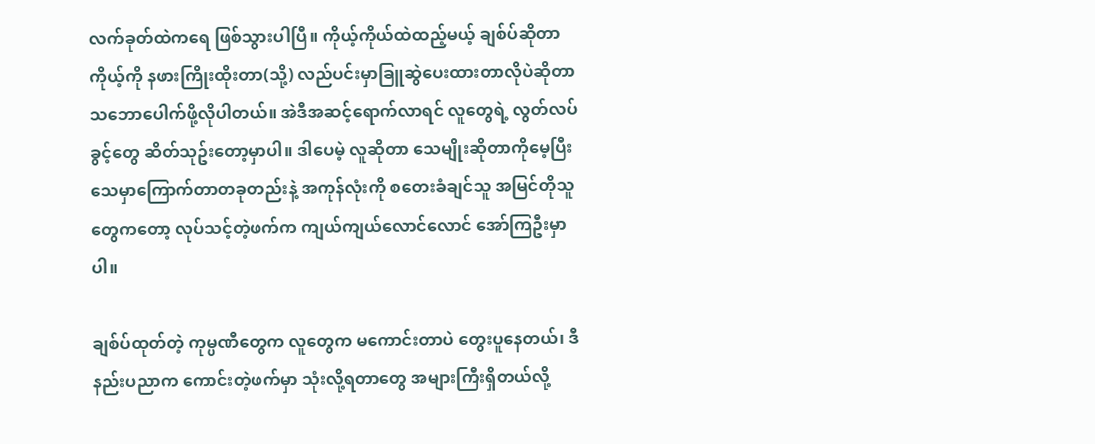လက်ခုတ်ထဲကရေ ဖြစ်သွားပါပြီ။ ကိုယ့်ကိုယ်ထဲထည့်မယ့် ချစ်ပ်ဆိုတာ ကိုယ့်ကို နဖားကြိုးထိုးတာ(သို့) လည်ပင်းမှာခြူဆွဲပေးထားတာလိုပဲဆိုတာ သဘောပေါက်ဖို့လိုပါတယ်။ အဲဒီအဆင့်ရောက်လာရင် လူတွေရဲ့ လွတ်လပ်ခွင့်တွေ ဆိတ်သုဥ်းတော့မှာပါ။ ဒါပေမဲ့ လူဆိုတာ သေမျိုးဆိုတာကိုမေ့ပြီး သေမှာကြောက်တာတခုတည်းနဲ့ အကုန်လုံးကို စတေးခံချင်သူ အမြင်တိုသူတွေကတော့ လုပ်သင့်တဲ့ဖက်က ကျယ်ကျယ်လောင်လောင် အော်ကြဦးမှာပါ။

ချစ်ပ်ထုတ်တဲ့ ကုမ္ပဏီတွေက လူတွေက မကောင်းတာပဲ တွေးပူနေတယ်၊ ဒီနည်းပညာက ကောင်းတဲ့ဖက်မှာ သုံးလို့ရတာတွေ အများကြီးရှိတယ်လို့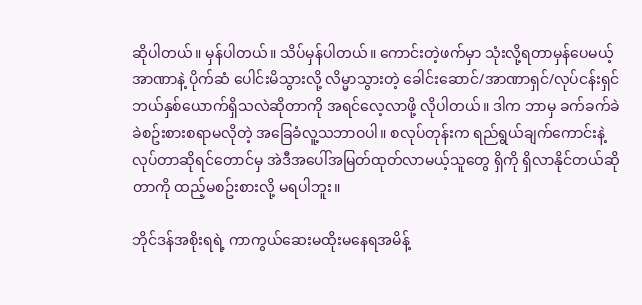ဆိုပါတယ်။ မှန်ပါတယ်။ သိပ်မှန်ပါတယ်။ ကောင်းတဲ့ဖက်မှာ သုံးလို့ရတာမှန်ပေမယ့် အာဏာနဲ့ ပိုက်ဆံ ပေါင်းမိသွားလို့ လိမ္မာသွားတဲ့ ခေါင်းဆောင်/အာဏာရှင်/လုပ်ငန်းရှင် ဘယ်နှစ်ယောက်ရှိသလဲဆိုတာကို အရင်လေ့လာဖို့ လိုပါတယ်။ ဒါက ဘာမှ ခက်ခက်ခဲခဲစဥ်းစားစရာမလိုတဲ့ အခြေခံလူ့သဘာဝပါ။ စလုပ်တုန်းက ရည်ရွယ်ချက်ကောင်းနဲ့ လုပ်တာဆိုရင်တောင်မှ အဲဒီအပေါ်အမြတ်ထုတ်လာမယ့်သူတွေ ရှိကို ရှိလာနိုင်တယ်ဆိုတာကို ထည့်မစဥ်းစားလို့ မရပါဘူး။

ဘိုင်ဒန်အစိုးရရဲ့ ကာကွယ်ဆေးမထိုးမနေရအမိန့်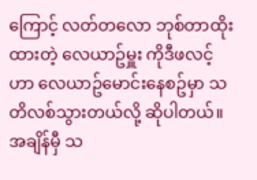ကြောင့် လတ်တလော ဘုစ်တာထိုးထားတဲ့ လေယာဥ်မှူး ကိုဒီဖလင့်ဟာ လေယာဥ်မောင်းနေစဥ်မှာ သတိလစ်သွားတယ်လို့ ဆိုပါတယ်။ အချိန်မှီ သ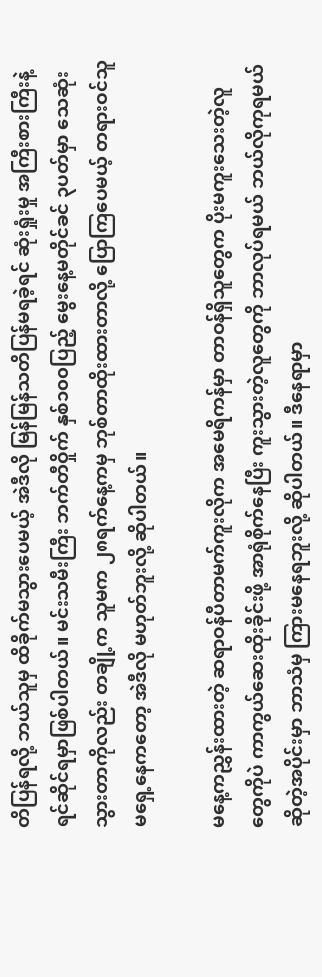တိပြန်ရလို့ ဘယ်သူမှ ထိခိုက်မသွားပေမယ့် အဲဒီလို မြန်မြန်သတိပြန်မရခဲ့ရင် ဆုံးရှုံးမှု အကြီးစားကြီးနဲ့ ရင်ဆိုင်ရမှာဖြစ်ပါတယ်။ မင်းသမီးကြီး ဘက်တီဝှိုက် နှစ်၁၀၀ပြည့် မွေးနေ့မတိုင်ခင် ၃ပတ်မှာ သေဆုံးသွားတာကိုလည်း တချို့က သူမက ၂၈ရက်နေ့ကမှ ဘုစ်တာထိုးထားတာလို့ ပြောကြပေမယ့် တရားဝင်သူမရှေ့နေကတော့ အဲဒီလို မဟုတ်ဘူးလို့ ဆိုပါတယ်။

မနေ့ကညွှန်းထားတဲ့ ဆရာဝန်ပီတာမက်ကူးလိုက အမေရိကန်မှာ တာဝန်ရှိသူတွေက ပိုးမကူးသေးတဲ့လူတွေကိုပဲ ကာကွယ်ဆေးထိုးခိုင်းဖို့ အာရုံစိုက်နေပြီး ကူးသွားတဲ့လူတွေကို ဘာလုပ်ရမယ် ဘယ်လိုကုရမယ်ဆိုတဲ့အပိုင်းမှာ ဘာသံမှ ကြားမနေရဘူးလို့ ဆိုပါတယ်။ ဒီနေရာမှာ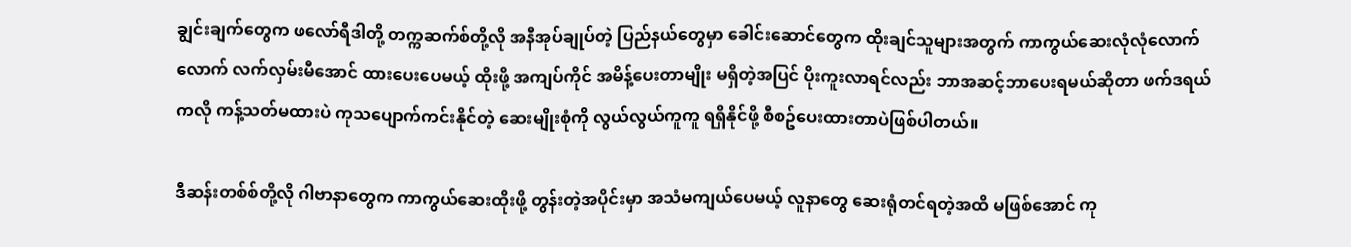ချွင်းချက်တွေက ဖလော်ရီဒါတို့ တက္ကဆက်စ်တို့လို အနီအုပ်ချုပ်တဲ့ ပြည်နယ်တွေမှာ ခေါင်းဆောင်တွေက ထိုးချင်သူများအတွက် ကာကွယ်ဆေးလုံလုံလောက်လောက် လက်လှမ်းမီအောင် ထားပေးပေမယ့် ထိုးဖို့ အကျပ်ကိုင် အမိန့်ပေးတာမျိုး မရှိတဲ့အပြင် ပိုးကူးလာရင်လည်း ဘာအဆင့်ဘာပေးရမယ်ဆိုတာ ဖက်ဒရယ်ကလို ကန့်သတ်မထားပဲ ကုသပျောက်ကင်းနိုင်တဲ့ ဆေးမျိုးစုံကို လွယ်လွယ်ကူကူ ရရှိနိုင်ဖို့ စီစဥ်ပေးထားတာပဲဖြစ်ပါတယ်။

ဒီဆန်းတစ်စ်တို့လို ဂါဗာနာတွေက ကာကွယ်ဆေးထိုးဖို့ တွန်းတဲ့အပိုင်းမှာ အသံမကျယ်ပေမယ့် လူနာတွေ ဆေးရုံတင်ရတဲ့အထိ မဖြစ်အောင် ကု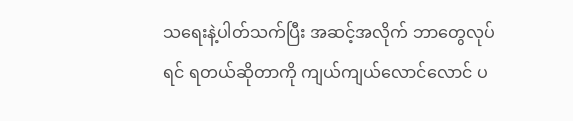သရေးနဲ့ပါတ်သက်ပြီး အဆင့်အလိုက် ဘာတွေလုပ်ရင် ရတယ်ဆိုတာကို ကျယ်ကျယ်လောင်လောင် ပ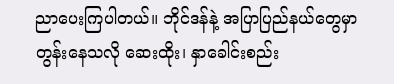ညာပေးကြပါတယ်။ ဘိုင်ဒန်နဲ့ အပြာပြည်နယ်တွေမှာ တွန်းနေသလို ဆေးထိုး၊ နှာခေါင်းစည်း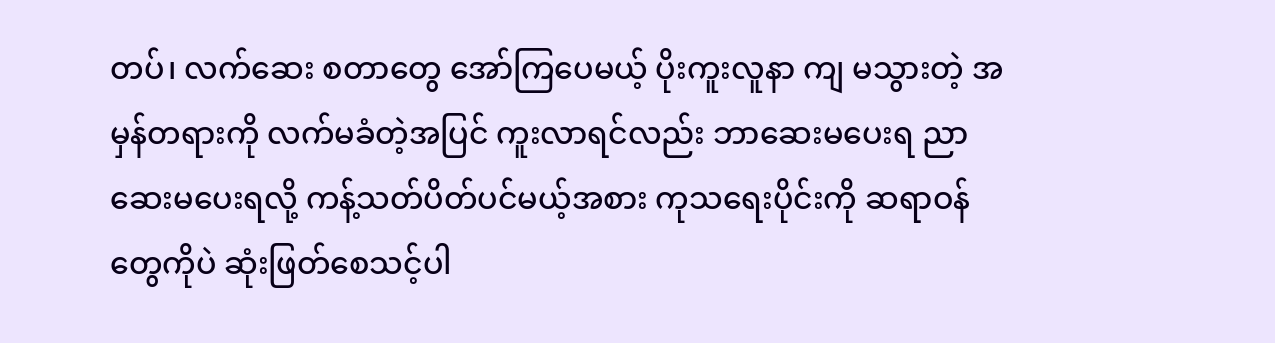တပ်၊ လက်ဆေး စတာတွေ အော်ကြပေမယ့် ပိုးကူးလူနာ ကျ မသွားတဲ့ အမှန်တရားကို လက်မခံတဲ့အပြင် ကူးလာရင်လည်း ဘာဆေးမပေးရ ညာဆေးမပေးရလို့ ကန့်သတ်ပိတ်ပင်မယ့်အစား ကုသရေးပိုင်းကို ဆရာဝန်တွေကိုပဲ ဆုံးဖြတ်စေသင့်ပါ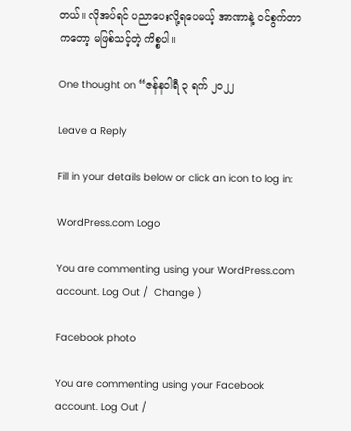တယ်။ လိုအပ်ရင် ပညာပေးလို့ရပေမယ့် အာဏာနဲ့ ဝင်စွက်တာကတော့ မဖြစ်သင့်တဲ့ ကိစ္စပါ။

One thought on “ဇန်နဝါရီ ၃ ရက် ၂၀၂၂

Leave a Reply

Fill in your details below or click an icon to log in:

WordPress.com Logo

You are commenting using your WordPress.com account. Log Out /  Change )

Facebook photo

You are commenting using your Facebook account. Log Out /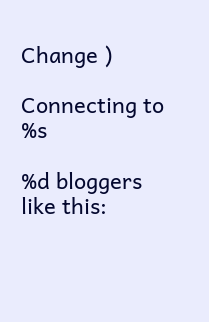Change )

Connecting to %s

%d bloggers like this: